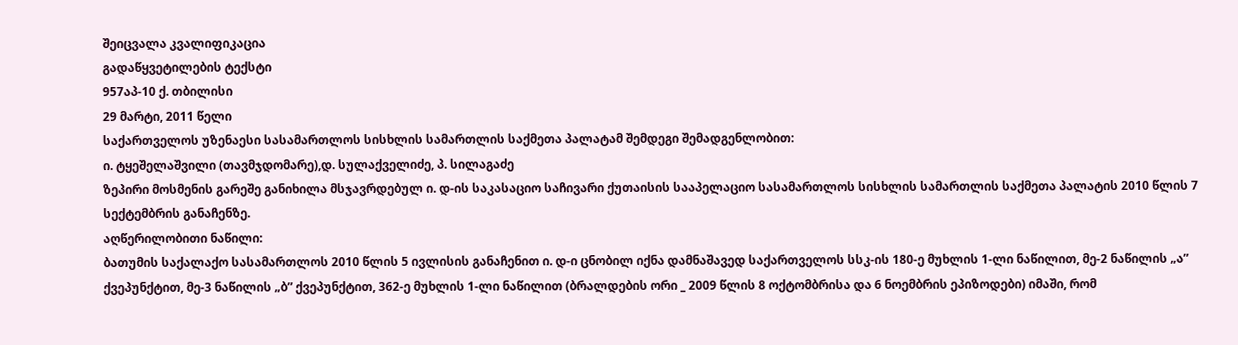შეიცვალა კვალიფიკაცია
გადაწყვეტილების ტექსტი
957აპ-10 ქ. თბილისი
29 მარტი, 2011 წელი
საქართველოს უზენაესი სასამართლოს სისხლის სამართლის საქმეთა პალატამ შემდეგი შემადგენლობით:
ი. ტყეშელაშვილი (თავმჯდომარე),დ. სულაქველიძე, პ. სილაგაძე
ზეპირი მოსმენის გარეშე განიხილა მსჯავრდებულ ი. დ-ის საკასაციო საჩივარი ქუთაისის სააპელაციო სასამართლოს სისხლის სამართლის საქმეთა პალატის 2010 წლის 7 სექტემბრის განაჩენზე.
აღწერილობითი ნაწილი:
ბათუმის საქალაქო სასამართლოს 2010 წლის 5 ივლისის განაჩენით ი. დ-ი ცნობილ იქნა დამნაშავედ საქართველოს სსკ-ის 180-ე მუხლის 1-ლი ნაწილით, მე-2 ნაწილის „ა” ქვეპუნქტით, მე-3 ნაწილის „ბ” ქვეპუნქტით, 362-ე მუხლის 1-ლი ნაწილით (ბრალდების ორი _ 2009 წლის 8 ოქტომბრისა და 6 ნოემბრის ეპიზოდები) იმაში, რომ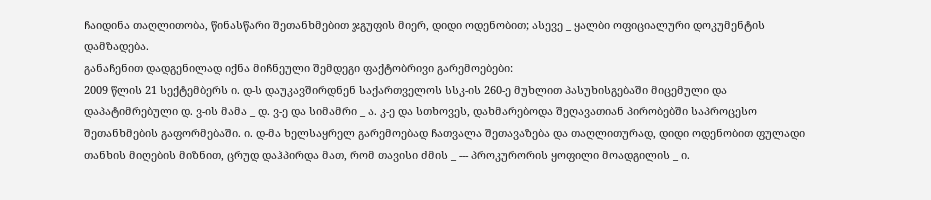ჩაიდინა თაღლითობა, წინასწარი შეთანხმებით ჯგუფის მიერ, დიდი ოდენობით; ასევე _ ყალბი ოფიციალური დოკუმენტის დამზადება.
განაჩენით დადგენილად იქნა მიჩნეული შემდეგი ფაქტობრივი გარემოებები:
2009 წლის 21 სექტემბერს ი. დ-ს დაუკავშირდნენ საქართველოს სსკ-ის 260-ე მუხლით პასუხისგებაში მიცემული და დაპატიმრებული დ. ვ-ის მამა _ დ. ვ-ე და სიმამრი _ ა. კ-ე და სთხოვეს, დახმარებოდა შეღავათიან პირობებში საპროცესო შეთანხმების გაფორმებაში. ი. დ-მა ხელსაყრელ გარემოებად ჩათვალა შეთავაზება და თაღლითურად, დიდი ოდენობით ფულადი თანხის მიღების მიზნით, ცრუდ დაჰპირდა მათ, რომ თავისი ძმის _ --- პროკურორის ყოფილი მოადგილის _ ი.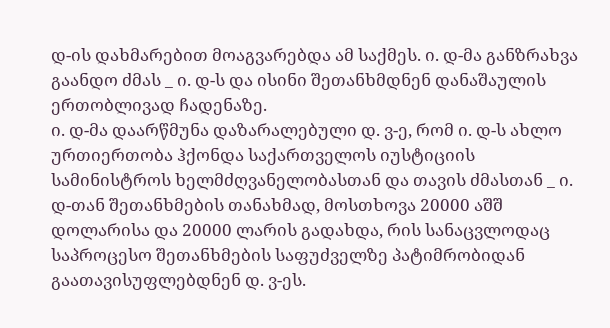დ-ის დახმარებით მოაგვარებდა ამ საქმეს. ი. დ-მა განზრახვა გაანდო ძმას _ ი. დ-ს და ისინი შეთანხმდნენ დანაშაულის ერთობლივად ჩადენაზე.
ი. დ-მა დაარწმუნა დაზარალებული დ. ვ-ე, რომ ი. დ-ს ახლო ურთიერთობა ჰქონდა საქართველოს იუსტიციის სამინისტროს ხელმძღვანელობასთან და თავის ძმასთან _ ი. დ-თან შეთანხმების თანახმად, მოსთხოვა 20000 აშშ დოლარისა და 20000 ლარის გადახდა, რის სანაცვლოდაც საპროცესო შეთანხმების საფუძველზე პატიმრობიდან გაათავისუფლებდნენ დ. ვ-ეს.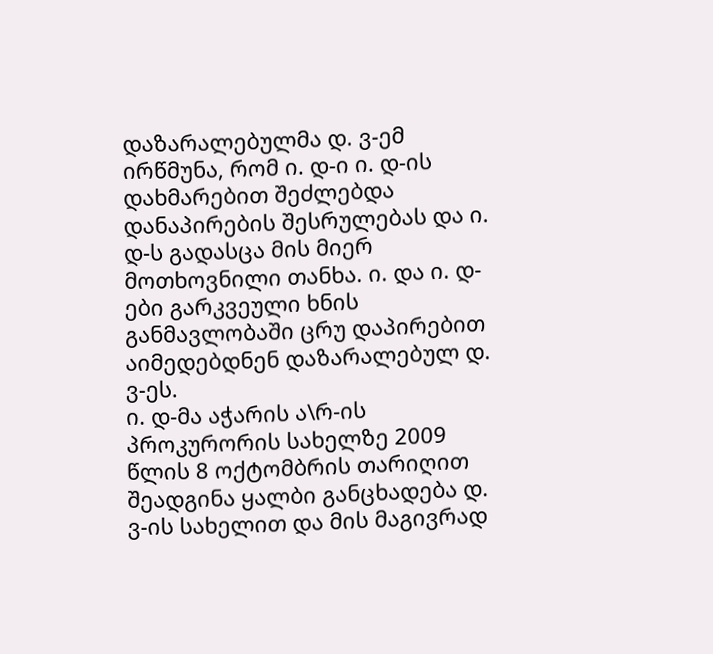დაზარალებულმა დ. ვ-ემ ირწმუნა, რომ ი. დ-ი ი. დ-ის დახმარებით შეძლებდა დანაპირების შესრულებას და ი. დ-ს გადასცა მის მიერ მოთხოვნილი თანხა. ი. და ი. დ-ები გარკვეული ხნის განმავლობაში ცრუ დაპირებით აიმედებდნენ დაზარალებულ დ. ვ-ეს.
ი. დ-მა აჭარის ა\რ-ის პროკურორის სახელზე 2009 წლის 8 ოქტომბრის თარიღით შეადგინა ყალბი განცხადება დ. ვ-ის სახელით და მის მაგივრად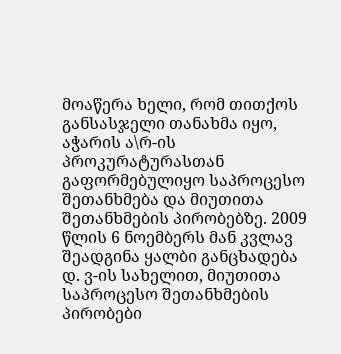მოაწერა ხელი, რომ თითქოს განსასჯელი თანახმა იყო, აჭარის ა\რ-ის პროკურატურასთან გაფორმებულიყო საპროცესო შეთანხმება და მიუთითა შეთანხმების პირობებზე. 2009 წლის 6 ნოემბერს მან კვლავ შეადგინა ყალბი განცხადება დ. ვ-ის სახელით, მიუთითა საპროცესო შეთანხმების პირობები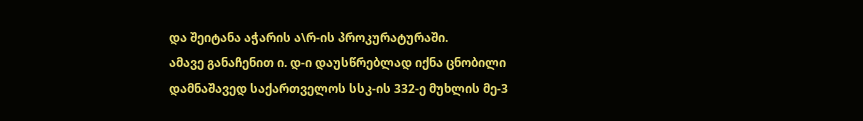და შეიტანა აჭარის ა\რ-ის პროკურატურაში.
ამავე განაჩენით ი. დ-ი დაუსწრებლად იქნა ცნობილი დამნაშავედ საქართველოს სსკ-ის 332-ე მუხლის მე-3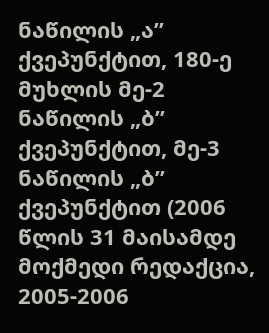ნაწილის „ა” ქვეპუნქტით, 180-ე მუხლის მე-2 ნაწილის „ბ” ქვეპუნქტით, მე-3 ნაწილის „ბ” ქვეპუნქტით (2006 წლის 31 მაისამდე მოქმედი რედაქცია, 2005-2006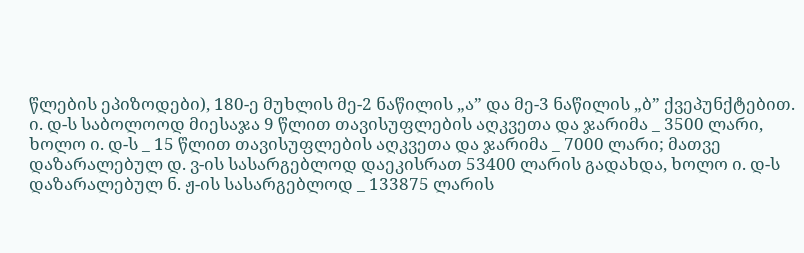წლების ეპიზოდები), 180-ე მუხლის მე-2 ნაწილის „ა” და მე-3 ნაწილის „ბ” ქვეპუნქტებით.
ი. დ-ს საბოლოოდ მიესაჯა 9 წლით თავისუფლების აღკვეთა და ჯარიმა _ 3500 ლარი, ხოლო ი. დ-ს _ 15 წლით თავისუფლების აღკვეთა და ჯარიმა _ 7000 ლარი; მათვე დაზარალებულ დ. ვ-ის სასარგებლოდ დაეკისრათ 53400 ლარის გადახდა, ხოლო ი. დ-ს დაზარალებულ ნ. ჟ-ის სასარგებლოდ _ 133875 ლარის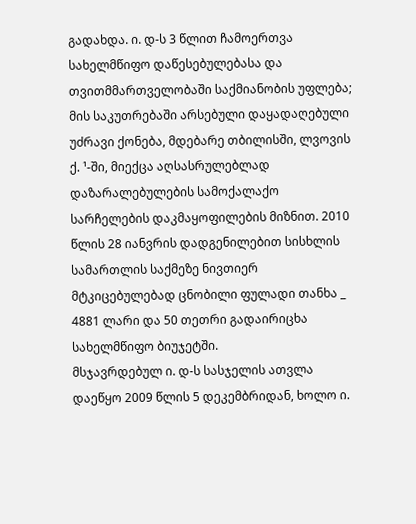გადახდა. ი. დ-ს 3 წლით ჩამოერთვა სახელმწიფო დაწესებულებასა და თვითმმართველობაში საქმიანობის უფლება; მის საკუთრებაში არსებული დაყადაღებული უძრავი ქონება, მდებარე თბილისში, ლვოვის ქ. ¹-ში, მიექცა აღსასრულებლად დაზარალებულების სამოქალაქო სარჩელების დაკმაყოფილების მიზნით. 2010 წლის 28 იანვრის დადგენილებით სისხლის სამართლის საქმეზე ნივთიერ მტკიცებულებად ცნობილი ფულადი თანხა _ 4881 ლარი და 50 თეთრი გადაირიცხა სახელმწიფო ბიუჯეტში.
მსჯავრდებულ ი. დ-ს სასჯელის ათვლა დაეწყო 2009 წლის 5 დეკემბრიდან, ხოლო ი.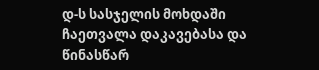დ-ს სასჯელის მოხდაში ჩაეთვალა დაკავებასა და წინასწარ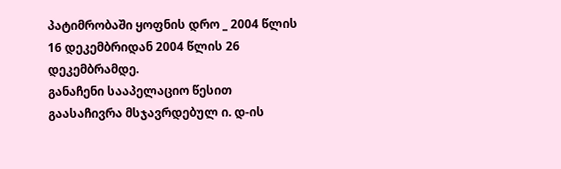პატიმრობაში ყოფნის დრო _ 2004 წლის 16 დეკემბრიდან 2004 წლის 26 დეკემბრამდე.
განაჩენი სააპელაციო წესით გაასაჩივრა მსჯავრდებულ ი. დ-ის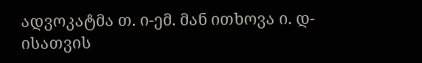ადვოკატმა თ. ი-ემ. მან ითხოვა ი. დ-ისათვის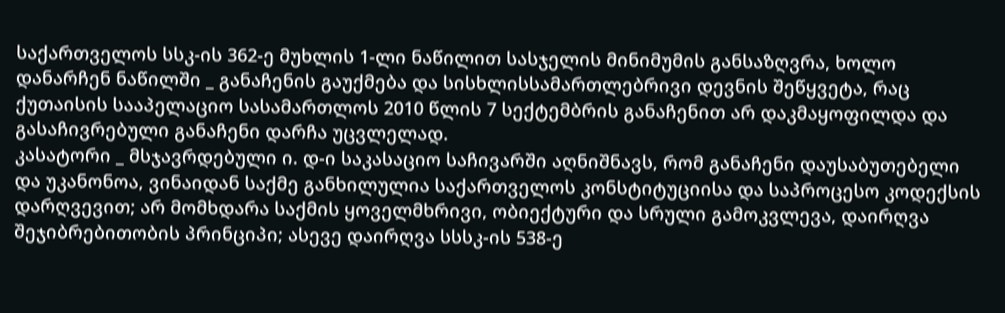საქართველოს სსკ-ის 362-ე მუხლის 1-ლი ნაწილით სასჯელის მინიმუმის განსაზღვრა, ხოლო დანარჩენ ნაწილში _ განაჩენის გაუქმება და სისხლისსამართლებრივი დევნის შეწყვეტა, რაც ქუთაისის სააპელაციო სასამართლოს 2010 წლის 7 სექტემბრის განაჩენით არ დაკმაყოფილდა და გასაჩივრებული განაჩენი დარჩა უცვლელად.
კასატორი _ მსჯავრდებული ი. დ-ი საკასაციო საჩივარში აღნიშნავს, რომ განაჩენი დაუსაბუთებელი და უკანონოა, ვინაიდან საქმე განხილულია საქართველოს კონსტიტუციისა და საპროცესო კოდექსის დარღვევით; არ მომხდარა საქმის ყოველმხრივი, ობიექტური და სრული გამოკვლევა, დაირღვა შეჯიბრებითობის პრინციპი; ასევე დაირღვა სსსკ-ის 538-ე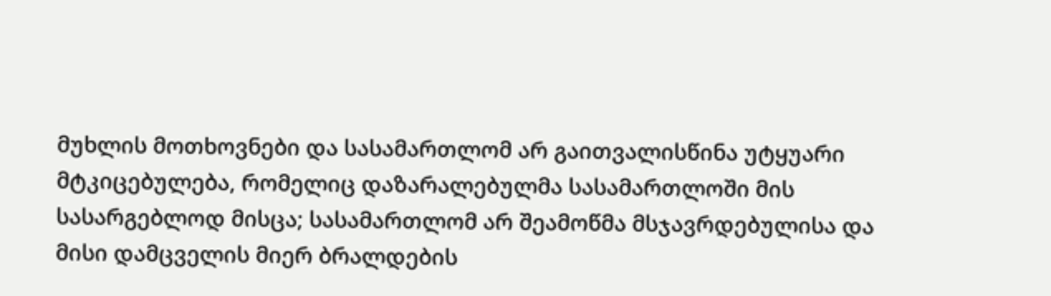მუხლის მოთხოვნები და სასამართლომ არ გაითვალისწინა უტყუარი მტკიცებულება, რომელიც დაზარალებულმა სასამართლოში მის სასარგებლოდ მისცა; სასამართლომ არ შეამოწმა მსჯავრდებულისა და მისი დამცველის მიერ ბრალდების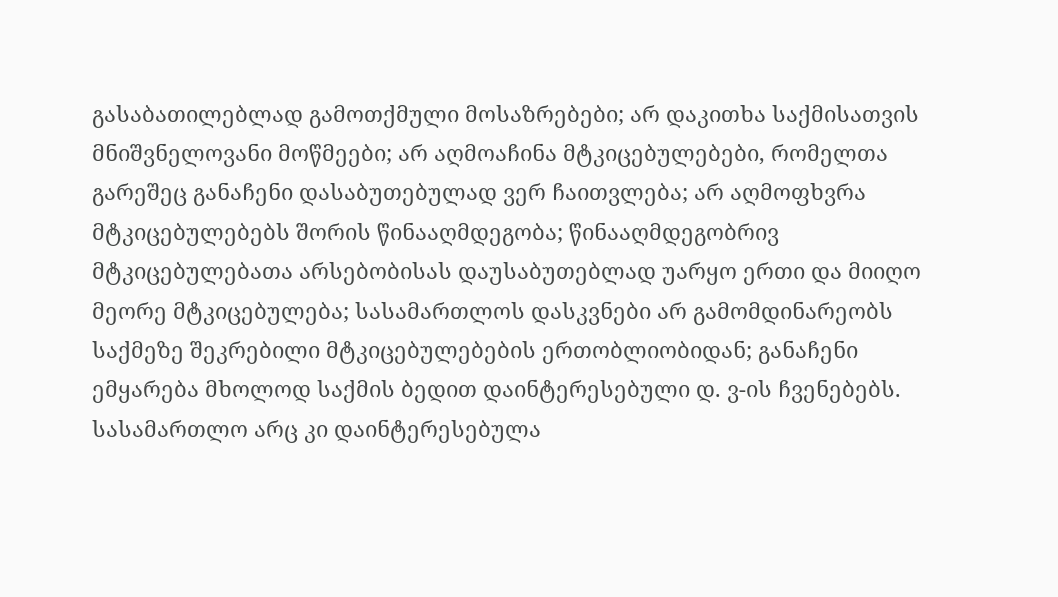გასაბათილებლად გამოთქმული მოსაზრებები; არ დაკითხა საქმისათვის მნიშვნელოვანი მოწმეები; არ აღმოაჩინა მტკიცებულებები, რომელთა გარეშეც განაჩენი დასაბუთებულად ვერ ჩაითვლება; არ აღმოფხვრა მტკიცებულებებს შორის წინააღმდეგობა; წინააღმდეგობრივ მტკიცებულებათა არსებობისას დაუსაბუთებლად უარყო ერთი და მიიღო მეორე მტკიცებულება; სასამართლოს დასკვნები არ გამომდინარეობს საქმეზე შეკრებილი მტკიცებულებების ერთობლიობიდან; განაჩენი ემყარება მხოლოდ საქმის ბედით დაინტერესებული დ. ვ-ის ჩვენებებს. სასამართლო არც კი დაინტერესებულა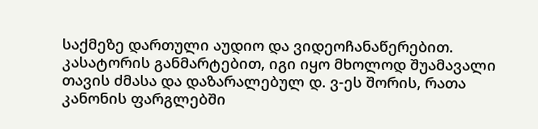საქმეზე დართული აუდიო და ვიდეოჩანაწერებით.
კასატორის განმარტებით, იგი იყო მხოლოდ შუამავალი თავის ძმასა და დაზარალებულ დ. ვ-ეს შორის, რათა კანონის ფარგლებში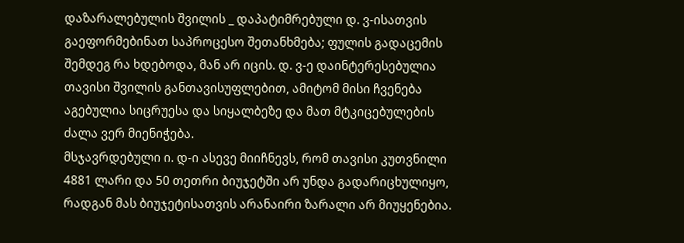დაზარალებულის შვილის _ დაპატიმრებული დ. ვ-ისათვის გაეფორმებინათ საპროცესო შეთანხმება; ფულის გადაცემის შემდეგ რა ხდებოდა, მან არ იცის. დ. ვ-ე დაინტერესებულია თავისი შვილის განთავისუფლებით, ამიტომ მისი ჩვენება აგებულია სიცრუესა და სიყალბეზე და მათ მტკიცებულების ძალა ვერ მიენიჭება.
მსჯავრდებული ი. დ-ი ასევე მიიჩნევს, რომ თავისი კუთვნილი 4881 ლარი და 50 თეთრი ბიუჯეტში არ უნდა გადარიცხულიყო, რადგან მას ბიუჯეტისათვის არანაირი ზარალი არ მიუყენებია.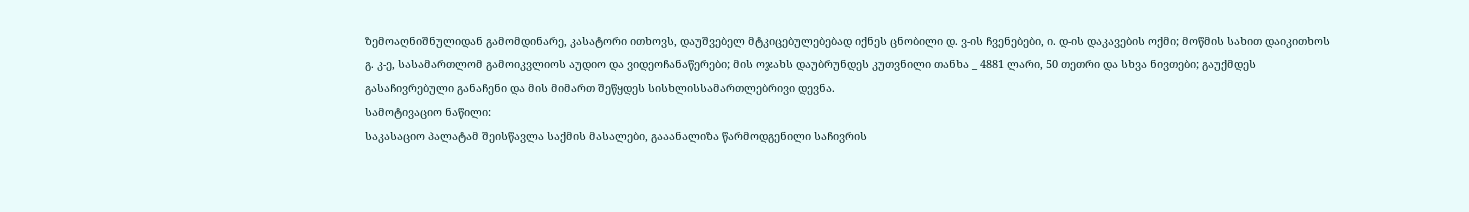ზემოაღნიშნულიდან გამომდინარე, კასატორი ითხოვს, დაუშვებელ მტკიცებულებებად იქნეს ცნობილი დ. ვ-ის ჩვენებები, ი. დ-ის დაკავების ოქმი; მოწმის სახით დაიკითხოს გ. კ-ე, სასამართლომ გამოიკვლიოს აუდიო და ვიდეოჩანაწერები; მის ოჯახს დაუბრუნდეს კუთვნილი თანხა _ 4881 ლარი, 50 თეთრი და სხვა ნივთები; გაუქმდეს გასაჩივრებული განაჩენი და მის მიმართ შეწყდეს სისხლისსამართლებრივი დევნა.
სამოტივაციო ნაწილი:
საკასაციო პალატამ შეისწავლა საქმის მასალები, გააანალიზა წარმოდგენილი საჩივრის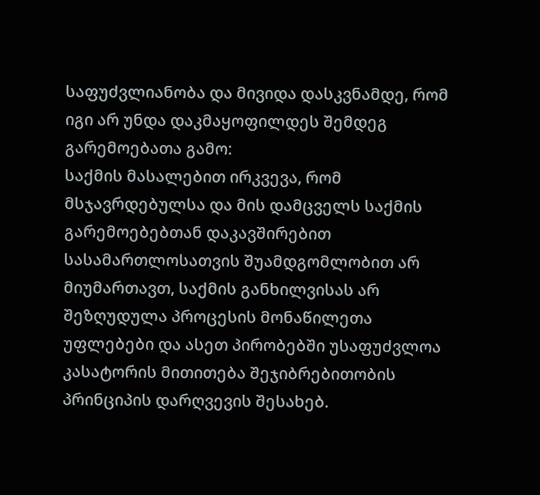საფუძვლიანობა და მივიდა დასკვნამდე, რომ იგი არ უნდა დაკმაყოფილდეს შემდეგ გარემოებათა გამო:
საქმის მასალებით ირკვევა, რომ მსჯავრდებულსა და მის დამცველს საქმის გარემოებებთან დაკავშირებით სასამართლოსათვის შუამდგომლობით არ მიუმართავთ, საქმის განხილვისას არ შეზღუდულა პროცესის მონაწილეთა უფლებები და ასეთ პირობებში უსაფუძვლოა კასატორის მითითება შეჯიბრებითობის პრინციპის დარღვევის შესახებ.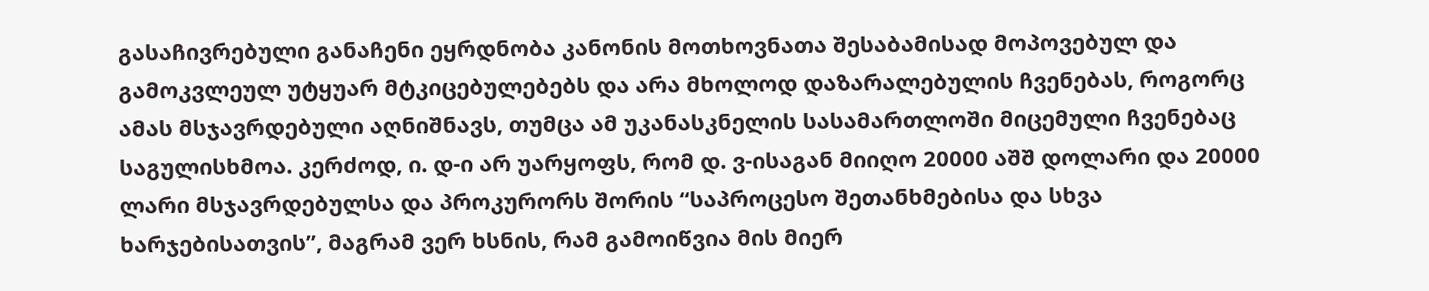გასაჩივრებული განაჩენი ეყრდნობა კანონის მოთხოვნათა შესაბამისად მოპოვებულ და გამოკვლეულ უტყუარ მტკიცებულებებს და არა მხოლოდ დაზარალებულის ჩვენებას, როგორც ამას მსჯავრდებული აღნიშნავს, თუმცა ამ უკანასკნელის სასამართლოში მიცემული ჩვენებაც საგულისხმოა. კერძოდ, ი. დ-ი არ უარყოფს, რომ დ. ვ-ისაგან მიიღო 20000 აშშ დოლარი და 20000 ლარი მსჯავრდებულსა და პროკურორს შორის “საპროცესო შეთანხმებისა და სხვა ხარჯებისათვის”, მაგრამ ვერ ხსნის, რამ გამოიწვია მის მიერ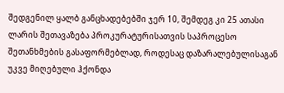შედგენილ ყალბ განცხადებებში ჯერ 10, შემდეგ კი 25 ათასი ლარის შეთავაზება პროკურატურისათვის საპროცესო შეთანხმების გასაფორმებლად, როდესაც დაზარალებულისაგან უკვე მიღებული ჰქონდა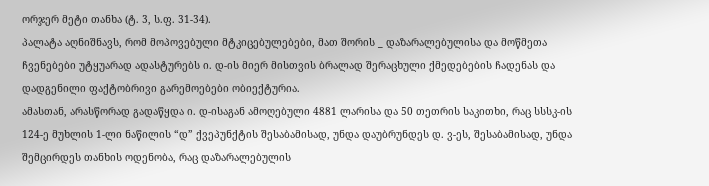ორჯერ მეტი თანხა (ტ. 3, ს.ფ. 31-34).
პალატა აღნიშნავს, რომ მოპოვებული მტკიცებულებები, მათ შორის _ დაზარალებულისა და მოწმეთა ჩვენებები უტყუარად ადასტურებს ი. დ-ის მიერ მისთვის ბრალად შერაცხული ქმედებების ჩადენას და დადგენილი ფაქტობრივი გარემოებები ობიექტურია.
ამასთან, არასწორად გადაწყდა ი. დ-ისაგან ამოღებული 4881 ლარისა და 50 თეთრის საკითხი, რაც სსსკ-ის 124-ე მუხლის 1-ლი ნაწილის “დ” ქვეპუნქტის შესაბამისად, უნდა დაუბრუნდეს დ. ვ-ეს, შესაბამისად, უნდა შემცირდეს თანხის ოდენობა, რაც დაზარალებულის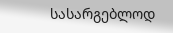სასარგებლოდ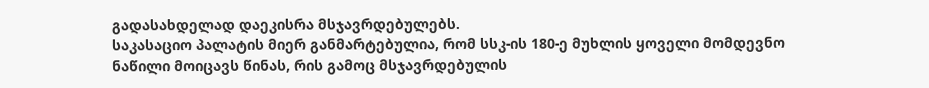გადასახდელად დაეკისრა მსჯავრდებულებს.
საკასაციო პალატის მიერ განმარტებულია, რომ სსკ-ის 180-ე მუხლის ყოველი მომდევნო ნაწილი მოიცავს წინას, რის გამოც მსჯავრდებულის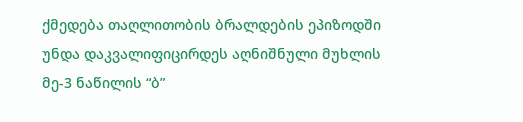ქმედება თაღლითობის ბრალდების ეპიზოდში უნდა დაკვალიფიცირდეს აღნიშნული მუხლის მე-3 ნაწილის “ბ”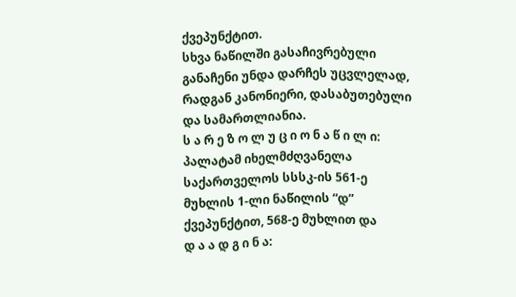ქვეპუნქტით.
სხვა ნაწილში გასაჩივრებული განაჩენი უნდა დარჩეს უცვლელად, რადგან კანონიერი, დასაბუთებული და სამართლიანია.
ს ა რ ე ზ ო ლ უ ც ი ო ნ ა წ ი ლ ი:
პალატამ იხელმძღვანელა საქართველოს სსსკ-ის 561-ე მუხლის 1-ლი ნაწილის “დ” ქვეპუნქტით, 568-ე მუხლით და
დ ა ა დ გ ი ნ ა: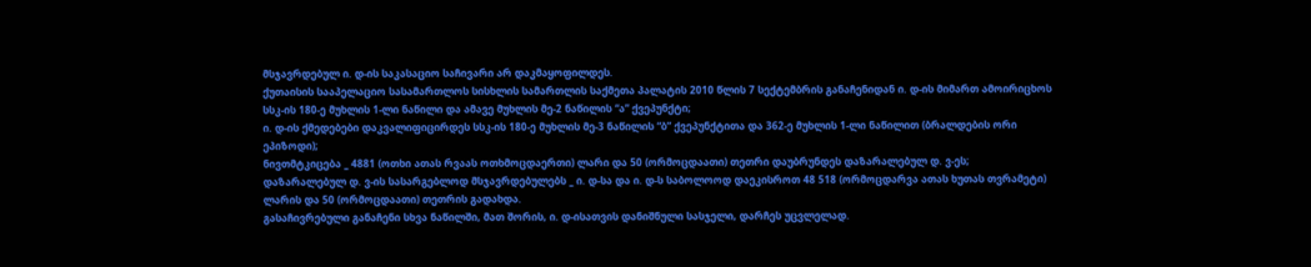მსჯავრდებულ ი. დ-ის საკასაციო საჩივარი არ დაკმაყოფილდეს.
ქუთაისის სააპელაციო სასამართლოს სისხლის სამართლის საქმეთა პალატის 2010 წლის 7 სექტემბრის განაჩენიდან ი. დ-ის მიმართ ამოირიცხოს სსკ-ის 180-ე მუხლის 1-ლი ნაწილი და ამავე მუხლის მე-2 ნაწილის “ა” ქვეპუნქტი;
ი. დ-ის ქმედებები დაკვალიფიცირდეს სსკ-ის 180-ე მუხლის მე-3 ნაწილის “ბ” ქვეპუნქტითა და 362-ე მუხლის 1-ლი ნაწილით (ბრალდების ორი ეპიზოდი);
ნივთმტკიცება _ 4881 (ოთხი ათას რვაას ოთხმოცდაერთი) ლარი და 50 (ორმოცდაათი) თეთრი დაუბრუნდეს დაზარალებულ დ. ვ-ეს;
დაზარალებულ დ. ვ-ის სასარგებლოდ მსჯავრდებულებს _ ი. დ-სა და ი. დ-ს საბოლოოდ დაეკისროთ 48 518 (ორმოცდარვა ათას ხუთას თვრამეტი) ლარის და 50 (ორმოცდაათი) თეთრის გადახდა.
გასაჩივრებული განაჩენი სხვა ნაწილში, მათ შორის, ი. დ-ისათვის დანიშნული სასჯელი, დარჩეს უცვლელად.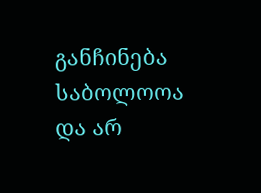განჩინება საბოლოოა და არ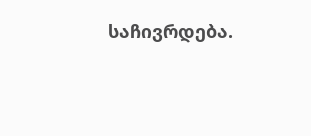საჩივრდება.